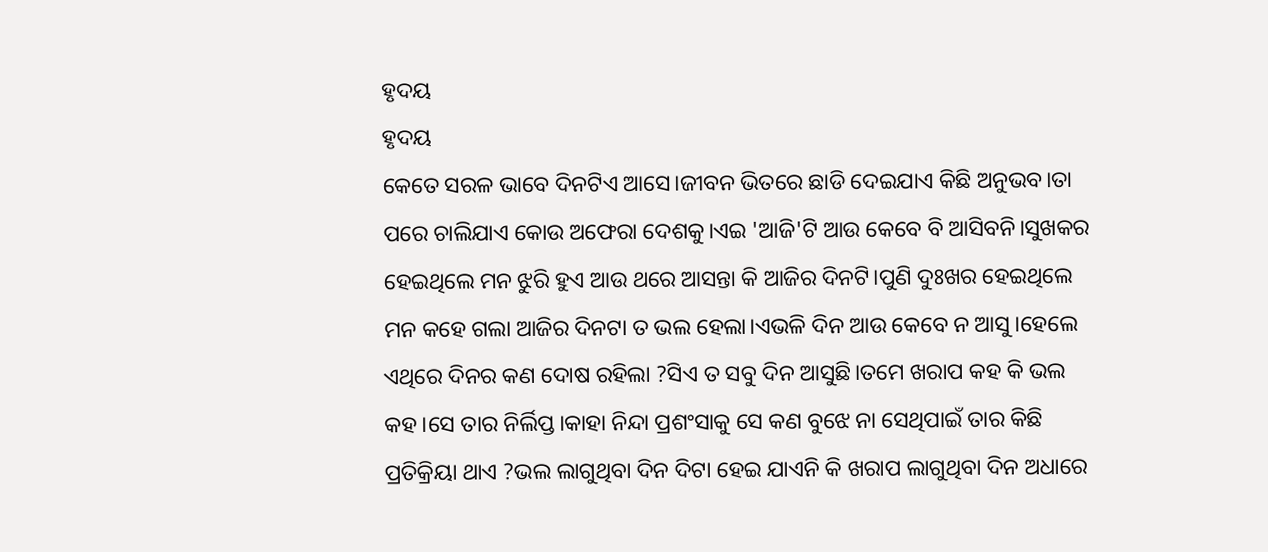ହୃଦୟ
ହୃଦୟ
କେତେ ସରଳ ଭାବେ ଦିନଟିଏ ଆସେ।ଜୀବନ ଭିତରେ ଛାଡି ଦେଇଯାଏ କିଛି ଅନୁଭବ।ତା ପରେ ଚାଲିଯାଏ କୋଉ ଅଫେରା ଦେଶକୁ।ଏଇ 'ଆଜି'ଟି ଆଉ କେବେ ବି ଆସିବନି।ସୁଖକର ହେଇଥିଲେ ମନ ଝୁରି ହୁଏ ଆଉ ଥରେ ଆସନ୍ତା କି ଆଜିର ଦିନଟି।ପୁଣି ଦୁଃଖର ହେଇଥିଲେ ମନ କହେ ଗଲା ଆଜିର ଦିନଟା ତ ଭଲ ହେଲା।ଏଭଳି ଦିନ ଆଉ କେବେ ନ ଆସୁ।ହେଲେ ଏଥିରେ ଦିନର କଣ ଦୋଷ ରହିଲା ?ସିଏ ତ ସବୁ ଦିନ ଆସୁଛି।ତମେ ଖରାପ କହ କି ଭଲ କହ।ସେ ତାର ନିର୍ଲିପ୍ତ।କାହା ନିନ୍ଦା ପ୍ରଶଂସାକୁ ସେ କଣ ବୁଝେ ନା ସେଥିପାଇଁ ତାର କିଛି ପ୍ରତିକ୍ରିୟା ଥାଏ ?ଭଲ ଲାଗୁଥିବା ଦିନ ଦିଟା ହେଇ ଯାଏନି କି ଖରାପ ଲାଗୁଥିବା ଦିନ ଅଧାରେ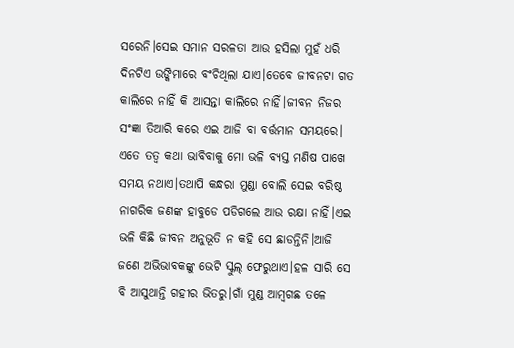ସରେନି।ସେଇ ସମାନ ସରଳତା ଆଉ ହସିଲା ମୁହଁ ଧରି ଦିନଟିଏ ଉଙ୍କିମାରେ ବଂଚିଥିଲା ଯାଏ।ତେବେ ଜୀବନଟା ଗତ କାଲିରେ ନାହିଁ କି ଆସନ୍ତା କାଲିରେ ନାହିଁ।ଜୀବନ ନିଜର ସଂଜ୍ଞା ତିଆରି କରେ ଏଇ ଆଜି ବା ବର୍ତ୍ତମାନ ସମୟରେ।
ଏତେ ତତ୍ବ କଥା ଭାବିବାକୁ ମୋ ଭଳି ବ୍ୟସ୍ତ ମଣିଷ ପାଖେ ସମୟ ନଥାଏ।ତଥାପି କନ୍ଧରା ମୁଣ୍ଡା ବୋଲି ସେଇ ବରିଷ୍ଠ ନାଗରିକ ଜଣଙ୍କ ହାବୁଡେ ପଡିଗଲେ ଆଉ ରକ୍ଷା ନାହିଁ।ଏଇ ଭଳି କିଛି ଜୀବନ ଅନୁଭୂତି ନ କହି ସେ ଛାଡନ୍ତିନି।ଆଜି ଜଣେ ଅଭିଭାବକଙ୍କୁ ଭେଟି ସ୍କୁଲ୍ ଫେରୁଥାଏ।ହଳ ସାରି ସେ ବି ଆସୁଥାନ୍ତି ଗହୀର ଭିତରୁ।ଗାଁ ମୁଣ୍ଡ ଆମ୍ବଗଛ ତଳେ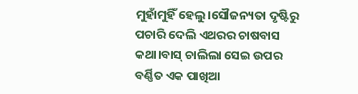ମୁହାଁମୁହିଁ ହେଲୁ।ସୌଜନ୍ୟତା ଦୃଷ୍ଟିରୁ ପଚାରି ଦେଲି ଏଥରର ଚାଷବାସ କଥା।ବାସ୍ ଚାଲିଲା ସେଇ ଉପର ବର୍ଣ୍ଣିତ ଏକ ପାଖିଆ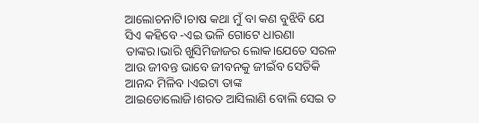ଆଲୋଚନାଟି।ଚାଷ କଥା ମୁଁ ବା କଣ ବୁଝିବି ଯେ ସିଏ କହିବେ -ଏଇ ଭଳି ଗୋଟେ ଧାରଣା ତାଙ୍କର।ଭାରି ଖୁସିମିଜାଜର ଲୋକ।ଯେତେ ସରଳ ଆଉ ଜୀବନ୍ତ ଭାବେ ଜୀବନକୁ ଜୀଇଁବ ସେତିକି ଆନନ୍ଦ ମିଳିବ ।ଏଇଟା ତାଙ୍କ ଆଇଡୋଲୋଜି।ଶରତ ଆସିଲାଣି ବୋଲି ସେଇ ତ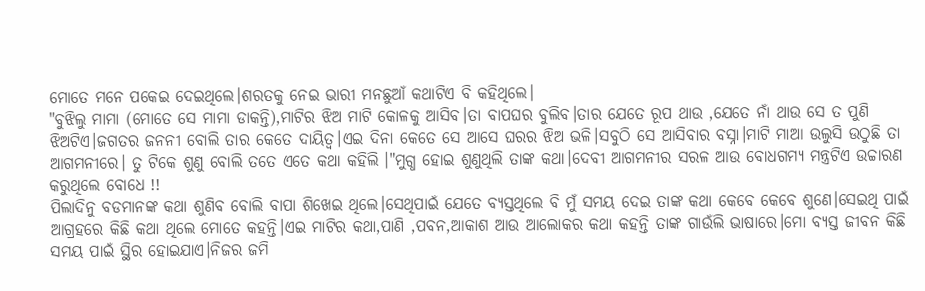ମୋତେ ମନେ ପକେଇ ଦେଇଥିଲେ।ଶରତକୁ ନେଇ ଭାରୀ ମନଛୁଆଁ କଥାଟିଏ ବି କହିଥିଲେ।
"ବୁଝିଲୁ ମାମା (ମୋତେ ସେ ମାମା ଡାକନ୍ତି),ମାଟିର ଝିଅ ମାଟି କୋଳକୁ ଆସିବ।ତା ବାପଘର ବୁଲିବ।ତାର ଯେତେ ରୂପ ଥାଉ ,ଯେତେ ନାଁ ଥାଉ ସେ ତ ପୁଣି ଝିଅଟିଏ।ଜଗତର ଜନନୀ ବୋଲି ତାର କେତେ ଦାୟିତ୍ବ।ଏଇ ଦିନା କେତେ ସେ ଆସେ ଘରର ଝିଅ ଭଳି।ସବୁଠି ସେ ଆସିବାର ବସ୍ନା।ମାଟି ମାଆ ଉଲୁସି ଉଠୁଛି ତା ଆଗମନୀରେ। ତୁ ଟିକେ ଶୁଣୁ ବୋଲି ତତେ ଏତେ କଥା କହିଲି ।"ମୁଗ୍ଧ ହୋଇ ଶୁଣୁଥିଲି ତାଙ୍କ କଥା।ଦେବୀ ଆଗମନୀର ସରଳ ଆଉ ବୋଧଗମ୍ୟ ମନ୍ତ୍ରଟିଏ ଉଚ୍ଚାରଣ କରୁଥିଲେ ବୋଧେ !!
ପିଲାଦିନୁ ବଡମାନଙ୍କ କଥା ଶୁଣିବ ବୋଲି ବାପା ଶିଖେଇ ଥିଲେ।ସେଥିପାଇଁ ଯେତେ ବ୍ୟସ୍ତଥିଲେ ବି ମୁଁ ସମୟ ଦେଇ ତାଙ୍କ କଥା କେବେ କେବେ ଶୁଣେ।ସେଇଥି ପାଇଁ ଆଗ୍ରହରେ କିଛି କଥା ଥିଲେ ମୋତେ କହନ୍ତି।ଏଇ ମାଟିର କଥା,ପାଣି ,ପବନ,ଆକାଶ ଆଉ ଆଲୋକର କଥା କହନ୍ତି ତାଙ୍କ ଗାଉଁଲି ଭାଷାରେ।ମୋ ବ୍ୟସ୍ତ ଜୀବନ କିଛି ସମୟ ପାଇଁ ସ୍ଥିର ହୋଇଯାଏ।ନିଜର ଜମି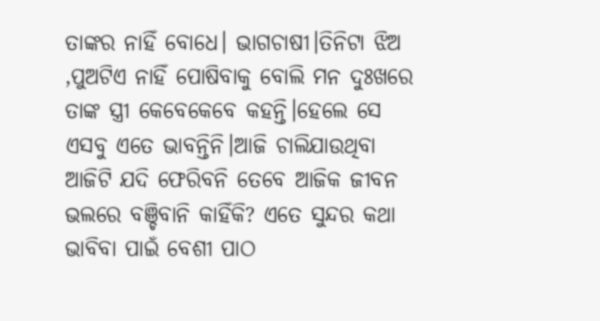ତାଙ୍କର ନାହିଁ ବୋଧେ। ଭାଗଚାଷୀ।ତିନିଟା ଝିଅ ,ପୁଅଟିଏ ନାହିଁ ପୋଷିବାକୁ ବୋଲି ମନ ଦୁଃଖରେ ତାଙ୍କ ସ୍ତ୍ରୀ କେବେକେବେ କହନ୍ତି।ହେଲେ ସେ ଏସବୁ ଏତେ ଭାବନ୍ତିନି।ଆଜି ଚାଲିଯାଉଥିବା ଆଜିଟି ଯଦି ଫେରିବନି ତେବେ ଆଜିକ ଜୀବନ ଭଲରେ ବଞ୍ଚିବାନି କାହିଁକି? ଏତେ ସୁନ୍ଦର କଥା ଭାବିବା ପାଇଁ ବେଶୀ ପାଠ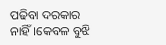ପଢିବା ଦରକାର ନାହିଁ।କେବଳ ବୁଝି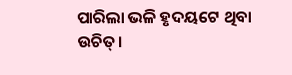ପାରିଲା ଭଳି ହୃଦୟଟେ ଥିବା ଉଚିତ୍।